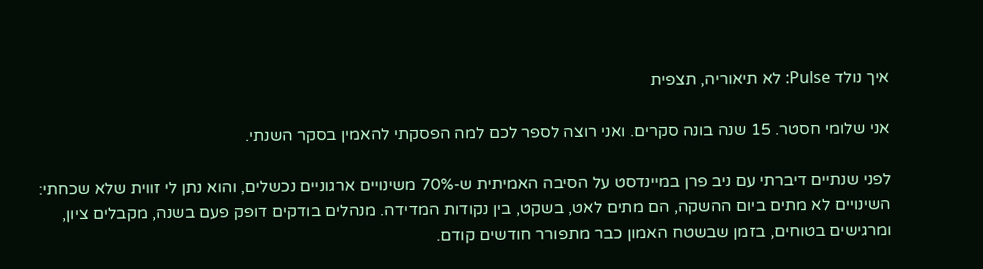איך נולד Pulse: לא תיאוריה, תצפית

אני שלומי חסטר. 15 שנה בונה סקרים. ואני רוצה לספר לכם למה הפסקתי להאמין בסקר השנתי.

לפני שנתיים דיברתי עם ניב פרן במיינדסט על הסיבה האמיתית ש-70% משינויים ארגוניים נכשלים, והוא נתן לי זווית שלא שכחתי: השינויים לא מתים ביום ההשקה, הם מתים לאט, בשקט, בין נקודות המדידה. מנהלים בודקים דופק פעם בשנה, מקבלים ציון, ומרגישים בטוחים, בזמן שבשטח האמון כבר מתפורר חודשים קודם.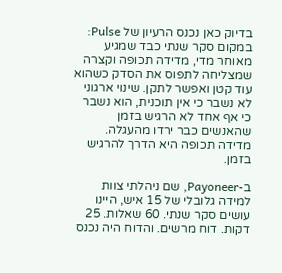בדיוק כאן נכנס הרעיון של Pulse: במקום סקר שנתי כבד שמגיע מאוחר מדי, מדידה תכופה וקצרה שמצליחה לתפוס את הסדק כשהוא עוד קטן ואפשר לתקן. שינוי ארגוני לא נשבר כי אין תוכנית, הוא נשבר כי אף אחד לא הרגיש בזמן שהאנשים כבר ירדו מהעגלה. מדידה תכופה היא הדרך להרגיש בזמן.

ב-Payoneer, שם ניהלתי צוות למידה גלובלי של 15 איש, היינו עושים סקר שנתי. 60 שאלות. 25 דקות. דוח מרשים. והדוח היה נכנס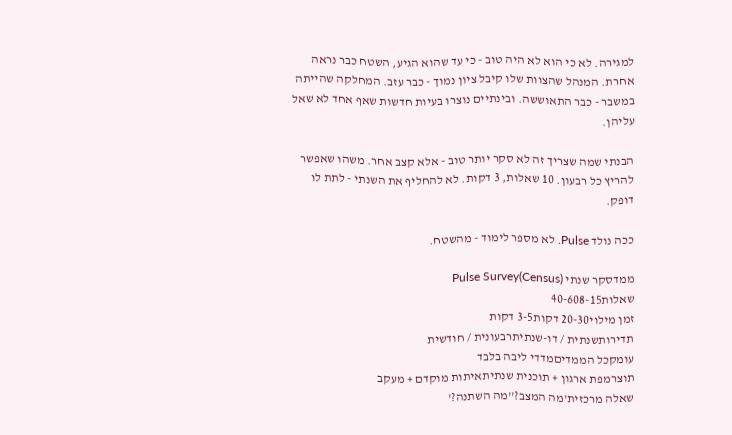למגירה. לא כי הוא לא היה טוב - כי עד שהוא הגיע, השטח כבר נראה אחרת. המנהל שהצוות שלו קיבל ציון נמוך - כבר עזב. המחלקה שהייתה במשבר - כבר התאוששה. ובינתיים נוצרו בעיות חדשות שאף אחד לא שאל עליהן.

הבנתי שמה שצריך זה לא סקר יותר טוב - אלא קצב אחר. משהו שאפשר להריץ כל רבעון. 10 שאלות, 3 דקות. לא להחליף את השנתי - לתת לו דופק.

ככה נולד Pulse. לא מספר לימוד - מהשטח.

ממדסקר שנתי (Census)Pulse Survey
שאלות40-608-15
זמן מילוי20-30 דקות3-5 דקות
תדירותשנתית / דו-שנתיתרבעונית / חודשית
עומקכל הממדיםמדדי ליבה בלבד
תוצרמפת ארגון + תוכנית שנתיתאיתות מוקדם + מעקב
שאלה מרכזית'מה המצב?''מה השתנה?'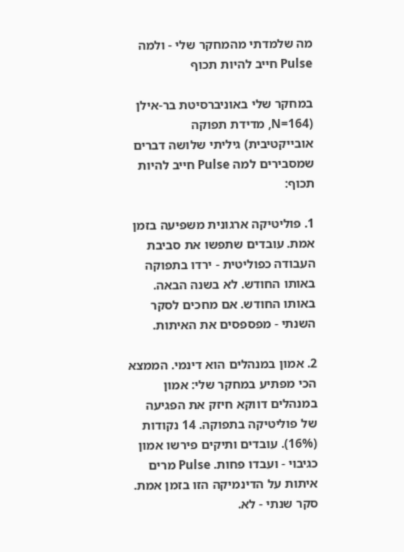מה שלמדתי מהמחקר שלי - ולמה Pulse חייב להיות תכוף

במחקר שלי באוניברסיטת בר-אילן (N=164, מדידת תפוקה אובייקטיבית) גיליתי שלושה דברים שמסבירים למה Pulse חייב להיות תכוף:

1. פוליטיקה ארגונית משפיעה בזמן אמת. עובדים שתפשו את סביבת העבודה כפוליטית - ירדו בתפוקה באותו החודש. לא בשנה הבאה. באותו החודש. אם מחכים לסקר השנתי - מפספסים את האיתות.

2. אמון במנהלים הוא דינמי. הממצא הכי מפתיע במחקר שלי: אמון במנהלים דווקא חיזק את הפגיעה של פוליטיקה בתפוקה. 14 נקודות (16%). עובדים ותיקים פירשו אמון כגיבוי - ועבדו פחות. Pulse מרים איתות על הדינמיקה הזו בזמן אמת. סקר שנתי - לא.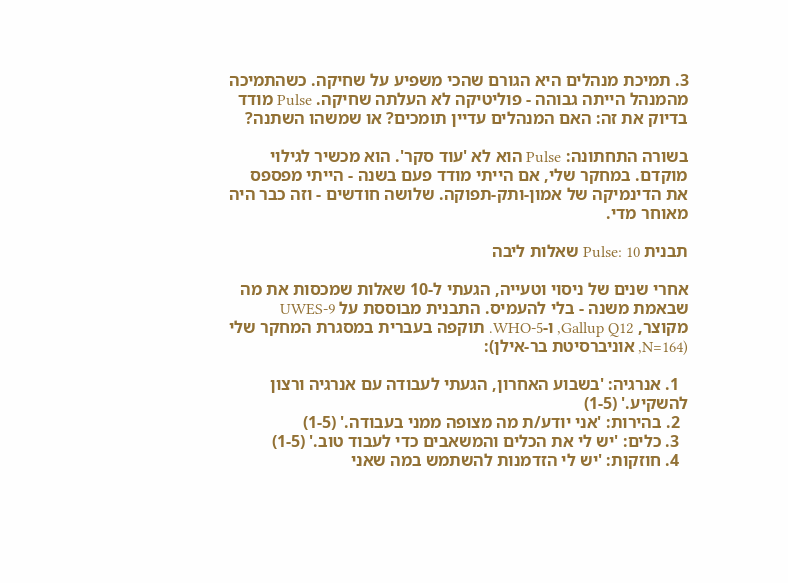3. תמיכת מנהלים היא הגורם שהכי משפיע על שחיקה. כשהתמיכה מהמנהל הייתה גבוהה - פוליטיקה לא העלתה שחיקה. Pulse מודד בדיוק את זה: האם המנהלים עדיין תומכים? או שמשהו השתנה?

בשורה התחתונה: Pulse הוא לא 'עוד סקר'. הוא מכשיר לגילוי מוקדם. במחקר שלי, אם הייתי מודד פעם בשנה - הייתי מפספס את הדינמיקה של אמון-ותק-תפוקה. שלושה חודשים - וזה כבר היה מאוחר מדי.

תבנית Pulse: 10 שאלות ליבה

אחרי שנים של ניסוי וטעייה, הגעתי ל-10 שאלות שמכסות את מה שבאמת משנה - בלי להעמיס. התבנית מבוססת על UWES-9 מקוצר, Gallup Q12, ו-WHO-5. תוקפה בעברית במסגרת המחקר שלי (N=164, אוניברסיטת בר-אילן):

  1. אנרגיה: 'בשבוע האחרון, הגעתי לעבודה עם אנרגיה ורצון להשקיע.' (1-5)
  2. בהירות: 'אני יודע/ת מה מצופה ממני בעבודה.' (1-5)
  3. כלים: 'יש לי את הכלים והמשאבים כדי לעבוד טוב.' (1-5)
  4. חוזקות: 'יש לי הזדמנות להשתמש במה שאני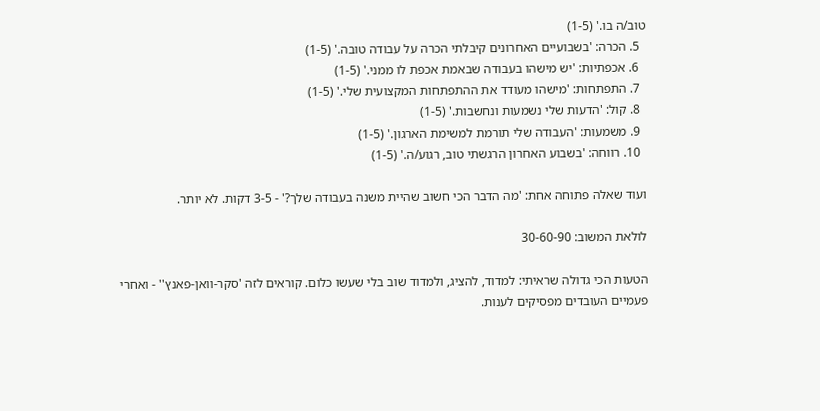טוב/ה בו.' (1-5)
  5. הכרה: 'בשבועיים האחרונים קיבלתי הכרה על עבודה טובה.' (1-5)
  6. אכפתיות: 'יש מישהו בעבודה שבאמת אכפת לו ממני.' (1-5)
  7. התפתחות: 'מישהו מעודד את ההתפתחות המקצועית שלי.' (1-5)
  8. קול: 'הדעות שלי נשמעות ונחשבות.' (1-5)
  9. משמעות: 'העבודה שלי תורמת למשימת הארגון.' (1-5)
  10. רווחה: 'בשבוע האחרון הרגשתי טוב, רגוע/ה.' (1-5)

ועוד שאלה פתוחה אחת: 'מה הדבר הכי חשוב שהיית משנה בעבודה שלך?' - 3-5 דקות. לא יותר.

לולאת המשוב: 30-60-90

הטעות הכי גדולה שראיתי: למדוד, להציג, ולמדוד שוב בלי שעשו כלום. קוראים לזה 'סקר-וואן-פאנץ'' - ואחרי פעמיים העובדים מפסיקים לענות.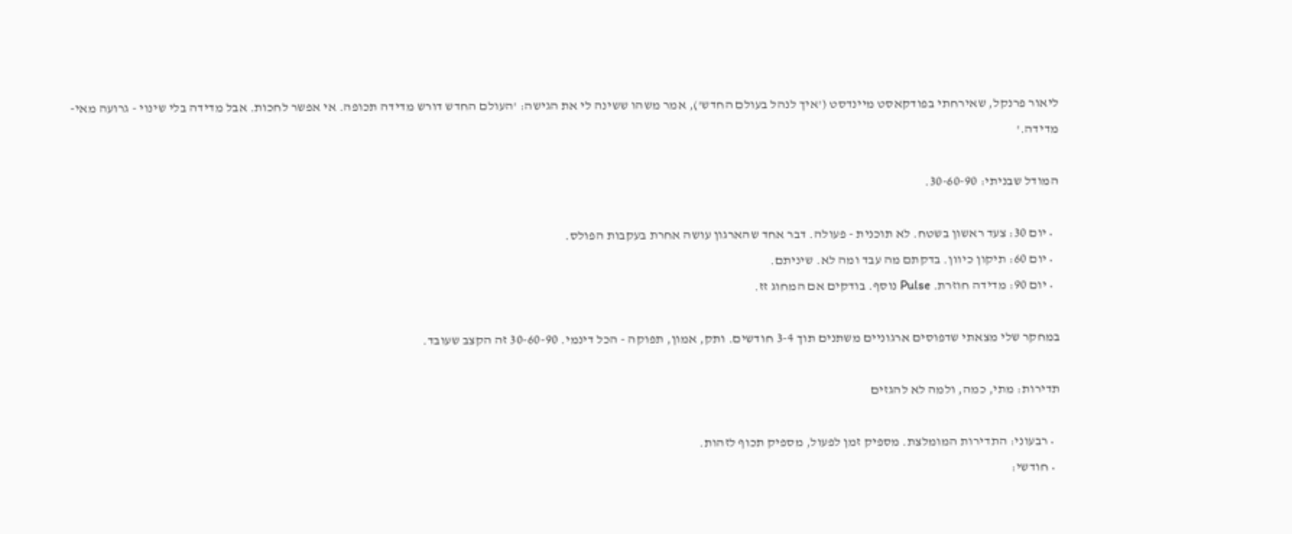ליאור פרנקל, שאירחתי בפודקאסט מיינדסט ('איך לנהל בעולם החדש'), אמר משהו ששינה לי את הגישה: 'העולם החדש דורש מדידה תכופה. אי אפשר לחכות. אבל מדידה בלי שינוי - גרועה מאי-מדידה.'

המודל שבניתי: 30-60-90.

  • יום 30: צעד ראשון בשטח. לא תוכנית - פעולה. דבר אחד שהארגון עושה אחרת בעקבות הפולס.
  • יום 60: תיקון כיוון. בדקתם מה עבד ומה לא. שיניתם.
  • יום 90: מדידה חוזרת. Pulse נוסף. בודקים אם המחוג זז.

במחקר שלי מצאתי שדפוסים ארגוניים משתנים תוך 3-4 חודשים. ותק, אמון, תפוקה - הכל דינמי. 30-60-90 זה הקצב שעובד.

תדירות: מתי, כמה, ולמה לא להגזים

  • רבעוני: התדירות המומלצת. מספיק זמן לפעול, מספיק תכוף לזהות.
  • חודשי: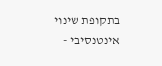בתקופת שינוי אינטנסיבי -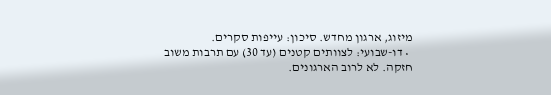מיזוג, ארגון מחדש. סיכון: עייפות סקרים.
  • דו-שבועי: לצוותים קטנים (עד 30) עם תרבות משוב חזקה. לא לרוב הארגונים.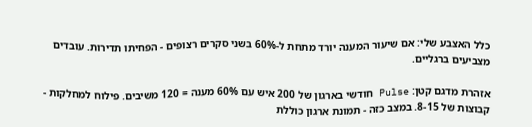כלל האצבע שלי: אם שיעור המענה יורד מתחת ל-60% בשני סקרים רצופים - הפחיתו תדירות. עובדים מצביעים ברגליים.

אזהרת מדגם קטן: Pulse חודשי בארגון של 200 איש עם 60% מענה = 120 משיבים. פילוח למחלקות - קבוצות של 8-15. במצב כזה - תמונת ארגון כוללת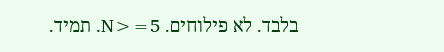בלבד. לא פילוחים. N>=5. תמיד.